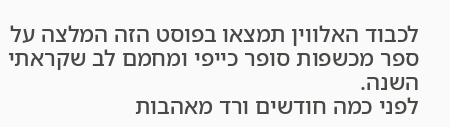לכבוד האלווין תמצאו בפוסט הזה המלצה על ספר מכשפות סופר כייפי ומחמם לב שקראתי השנה.
לפני כמה חודשים ורד מאהבות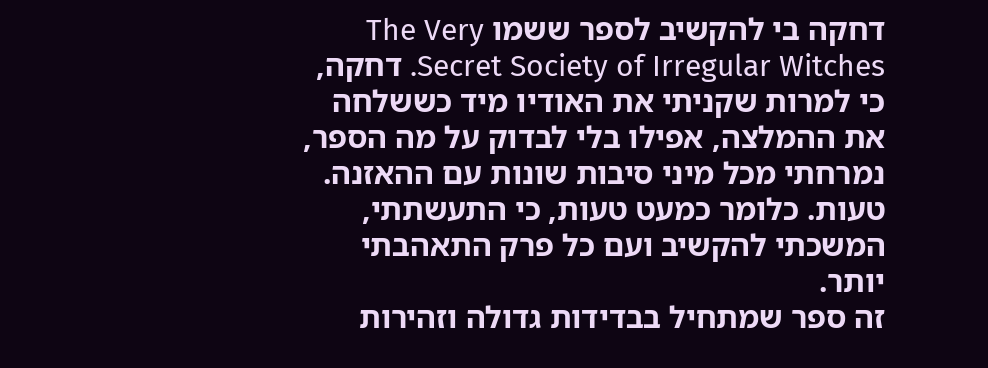דחקה בי להקשיב לספר ששמו The Very Secret Society of Irregular Witches. דחקה, כי למרות שקניתי את האודיו מיד כששלחה את ההמלצה, אפילו בלי לבדוק על מה הספר, נמרחתי מכל מיני סיבות שונות עם ההאזנה. טעות. כלומר כמעט טעות, כי התעשתתי, המשכתי להקשיב ועם כל פרק התאהבתי יותר.
זה ספר שמתחיל בבדידות גדולה וזהירות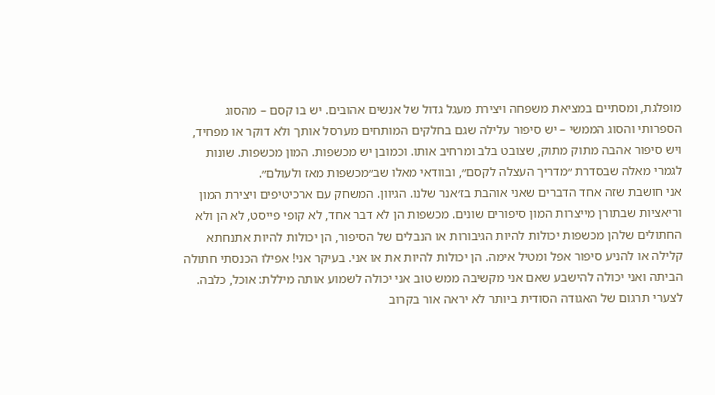מופלגת, ומסתיים במציאת משפחה ויצירת מעגל גדול של אנשים אהובים. יש בו קסם – מהסוג הספרותי והסוג הממשי – יש סיפור עלילה שגם בחלקים המותחים מערסל אותך ולא דוקר או מפחיד, ויש סיפור אהבה מתוק מתוק, שצובט בלב ומרחיב אותו. וכמובן יש מכשפות. המון מכשפות. שונות לגמרי מאלה שבסדרת ״מדריך העצלה לקסם״, ובוודאי מאלו שב״מכשפות מאז ולעולם״.
אני חושבת שזה אחד הדברים שאני אוהבת בז׳אנר שלנו. הגיוון. המשחק עם ארכיטיפים ויצירת המון וריאציות שבתורן מייצרות המון סיפורים שונים. מכשפות הן לא דבר אחד, לא קופי פייסט, לא הן ולא החתולים שלהן מכשפות יכולות להיות הגיבורות או הנבלים של הסיפור, הן יכולות להיות אתנחתא קלילה או להניע סיפור אפל ומטיל אימה. הן יכולות להיות את או אני. בעיקר אני! אפילו הכנסתי חתולה הביתה ואני יכולה להישבע שאם אני מקשיבה ממש טוב אני יכולה לשמוע אותה מיללת: אוכל, כלבה.
לצערי תרגום של האגודה הסודית ביותר לא יראה אור בקרוב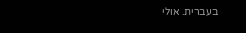בעברית. אולי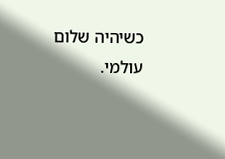כשיהיה שלום עולמי.